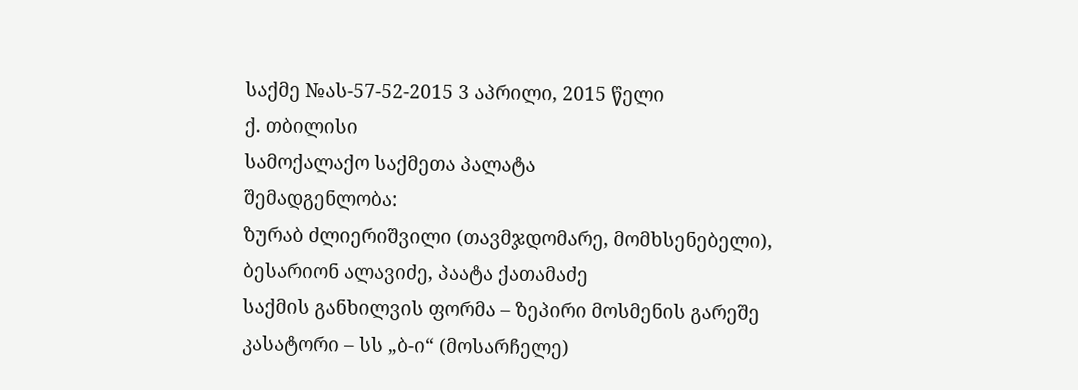საქმე №ას-57-52-2015 3 აპრილი, 2015 წელი
ქ. თბილისი
სამოქალაქო საქმეთა პალატა
შემადგენლობა:
ზურაბ ძლიერიშვილი (თავმჯდომარე, მომხსენებელი),
ბესარიონ ალავიძე, პაატა ქათამაძე
საქმის განხილვის ფორმა – ზეპირი მოსმენის გარეშე
კასატორი – სს „ბ-ი“ (მოსარჩელე)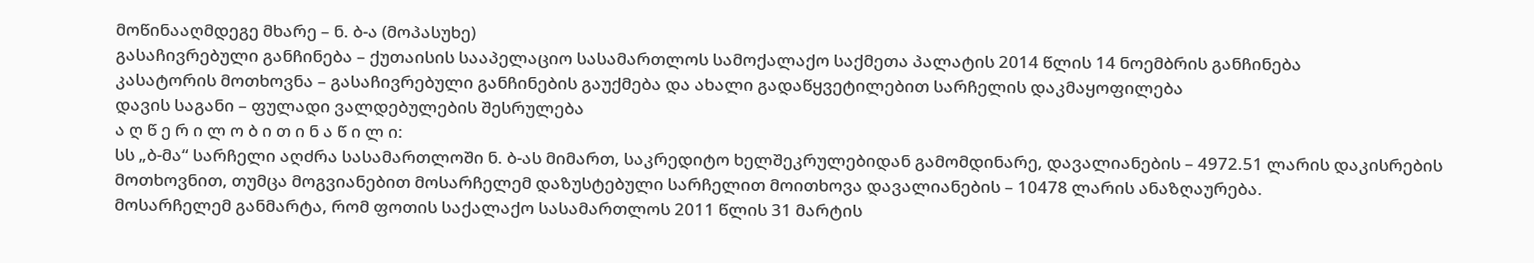მოწინააღმდეგე მხარე – ნ. ბ-ა (მოპასუხე)
გასაჩივრებული განჩინება – ქუთაისის სააპელაციო სასამართლოს სამოქალაქო საქმეთა პალატის 2014 წლის 14 ნოემბრის განჩინება
კასატორის მოთხოვნა – გასაჩივრებული განჩინების გაუქმება და ახალი გადაწყვეტილებით სარჩელის დაკმაყოფილება
დავის საგანი – ფულადი ვალდებულების შესრულება
ა ღ წ ე რ ი ლ ო ბ ი თ ი ნ ა წ ი ლ ი:
სს „ბ-მა“ სარჩელი აღძრა სასამართლოში ნ. ბ-ას მიმართ, საკრედიტო ხელშეკრულებიდან გამომდინარე, დავალიანების – 4972.51 ლარის დაკისრების მოთხოვნით, თუმცა მოგვიანებით მოსარჩელემ დაზუსტებული სარჩელით მოითხოვა დავალიანების – 10478 ლარის ანაზღაურება.
მოსარჩელემ განმარტა, რომ ფოთის საქალაქო სასამართლოს 2011 წლის 31 მარტის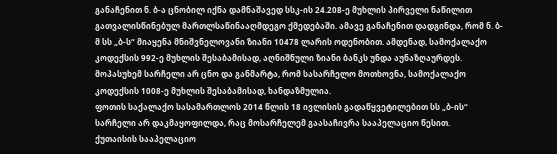განაჩენით ნ. ბ-ა ცნობილ იქნა დამნაშავედ სსკ-ის 24.208-ე მუხლის პირველი ნაწილით გათვალისწინებულ მართლსაწინააღმდეგო ქმედებაში. ამავე განაჩენით დადგინდა, რომ ნ. ბ-მ სს „ბ-ს“ მიაყენა მნიშვნელოვანი ზიანი 10478 ლარის ოდენობით. ამდენად, სამოქალაქო კოდექსის 992-ე მუხლის შესაბამისად, აღნიშნული ზიანი ბანკს უნდა აუნაზღაურდეს.
მოპასუხემ სარჩელი არ ცნო და განმარტა, რომ სასარჩელო მოთხოვნა, სამოქალაქო კოდექსის 1008-ე მუხლის შესაბამისად, ხანდაზმულია.
ფოთის საქალაქო სასამართლოს 2014 წლის 18 ივლისის გადაწყვეტილებით სს „ბ-ის“ სარჩელი არ დაკმაყოფილდა, რაც მოსარჩელემ გაასაჩივრა სააპელაციო წესით.
ქუთაისის სააპელაციო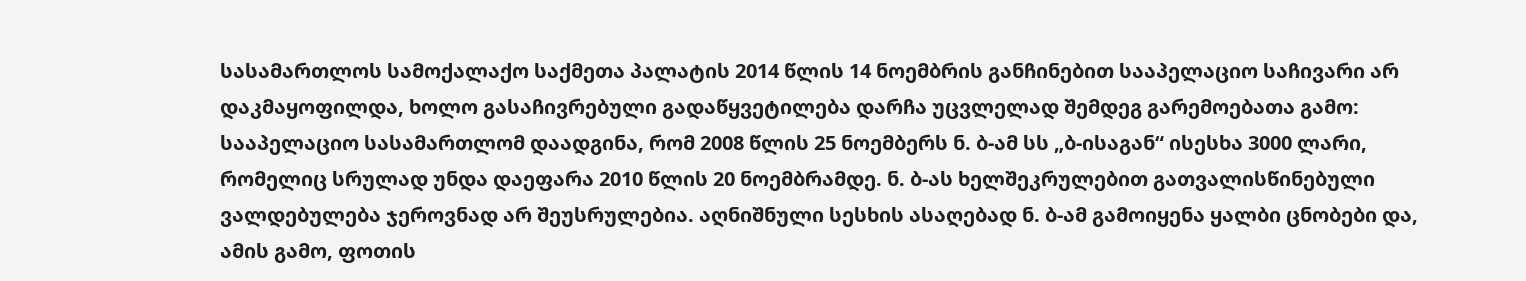სასამართლოს სამოქალაქო საქმეთა პალატის 2014 წლის 14 ნოემბრის განჩინებით სააპელაციო საჩივარი არ დაკმაყოფილდა, ხოლო გასაჩივრებული გადაწყვეტილება დარჩა უცვლელად შემდეგ გარემოებათა გამო:
სააპელაციო სასამართლომ დაადგინა, რომ 2008 წლის 25 ნოემბერს ნ. ბ-ამ სს „ბ-ისაგან“ ისესხა 3000 ლარი, რომელიც სრულად უნდა დაეფარა 2010 წლის 20 ნოემბრამდე. ნ. ბ-ას ხელშეკრულებით გათვალისწინებული ვალდებულება ჯეროვნად არ შეუსრულებია. აღნიშნული სესხის ასაღებად ნ. ბ-ამ გამოიყენა ყალბი ცნობები და, ამის გამო, ფოთის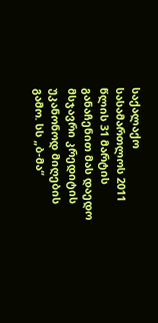საქალაქო სასამართლოს 2011 წლის 31 მარტის განაჩენით მას დაედო მსჯავრი კრედიტის უკანონოდ მიღების გამო. სს „ბ-მა“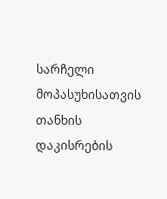სარჩელი მოპასუხისათვის თანხის დაკისრების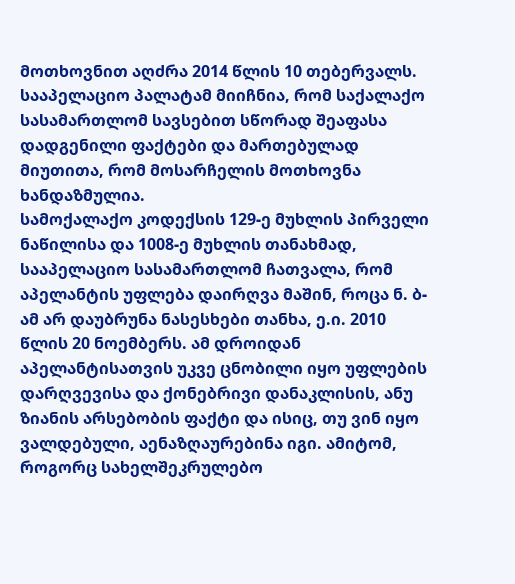მოთხოვნით აღძრა 2014 წლის 10 თებერვალს.
სააპელაციო პალატამ მიიჩნია, რომ საქალაქო სასამართლომ სავსებით სწორად შეაფასა დადგენილი ფაქტები და მართებულად მიუთითა, რომ მოსარჩელის მოთხოვნა ხანდაზმულია.
სამოქალაქო კოდექსის 129-ე მუხლის პირველი ნაწილისა და 1008-ე მუხლის თანახმად, სააპელაციო სასამართლომ ჩათვალა, რომ აპელანტის უფლება დაირღვა მაშინ, როცა ნ. ბ-ამ არ დაუბრუნა ნასესხები თანხა, ე.ი. 2010 წლის 20 ნოემბერს. ამ დროიდან აპელანტისათვის უკვე ცნობილი იყო უფლების დარღვევისა და ქონებრივი დანაკლისის, ანუ ზიანის არსებობის ფაქტი და ისიც, თუ ვინ იყო ვალდებული, აენაზღაურებინა იგი. ამიტომ, როგორც სახელშეკრულებო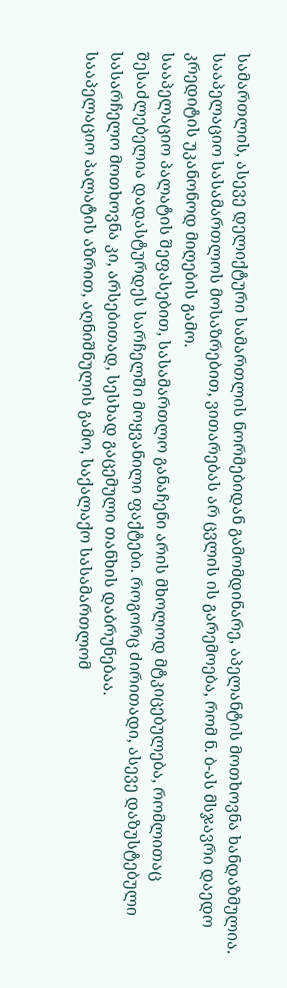სამართლის, ასევე დელიქტური სამართლის ნორმებიდან გამომდინარე, აპელანტის მოთხოვნა ხანდაზმულია.
სააპელაციო სასამართლოს მოსაზრებით, ვითარებას არ ცვლის ის გარემოება, რომ ნ. ბ-ას მსჯავრი დაედო კრედიტის უკანონოდ მიღების გამო.
სააპელაციო პალატის შეფასებით, სასამართლო განაჩენი არის მხოლოდ მტკიცებულება, რომლითაც შესაძლებელია დადასტურდეს სარჩელში მოყვანილი ფაქტები. როგორც ძირითადი, ასევე დაზუსტებული სასარჩელო მოთხოვნა კი, არსებითად, სესხად გაცემული თანხის დაბრუნებაა.
სააპელაციო პალატის აზრით, აღნიშნულის გამო, საქალაქო სასამართლომ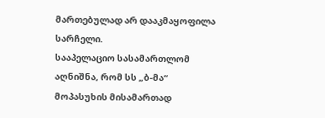მართებულად არ დააკმაყოფილა სარჩელი.
სააპელაციო სასამართლომ აღნიშნა, რომ სს „ბ-მა“ მოპასუხის მისამართად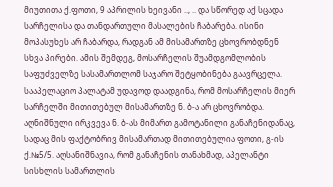მიუთითა ქ.ფოთი, 9 აპრილის ხეივანი .., .. და სწორედ აქ სცადა სარჩელისა და თანდართული მასალების ჩაბარება. ისინი მოპასუხეს არ ჩაბარდა, რადგან ამ მისამართზე ცხოვრობდნენ სხვა პირები. ამის შემდეგ, მოსარჩელის შუამდგომლობის საფუძველზე სასამართლომ საჯარო შეტყობინება გაავრცელა.
სააპელაციო პალატამ უდავოდ დაადგინა, რომ მოსარჩელის მიერ სარჩელში მითითებულ მისამართზე ნ. ბ-ა არ ცხოვრობდა. აღნიშნული ირკვევა ნ. ბ-ას მიმართ გამოტანილი განაჩენიდანაც, სადაც მის ფაქტობრივ მისამართად მითითებულია ფოთი, გ-ის ქ.№5/5. აღსანიშნავია, რომ განაჩენის თანახმად, აპელანტი სისხლის სამართლის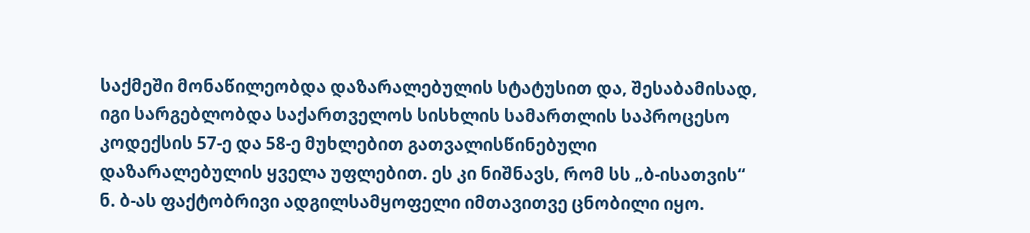საქმეში მონაწილეობდა დაზარალებულის სტატუსით და, შესაბამისად, იგი სარგებლობდა საქართველოს სისხლის სამართლის საპროცესო კოდექსის 57-ე და 58-ე მუხლებით გათვალისწინებული დაზარალებულის ყველა უფლებით. ეს კი ნიშნავს, რომ სს „ბ-ისათვის“ ნ. ბ-ას ფაქტობრივი ადგილსამყოფელი იმთავითვე ცნობილი იყო.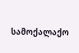სამოქალაქო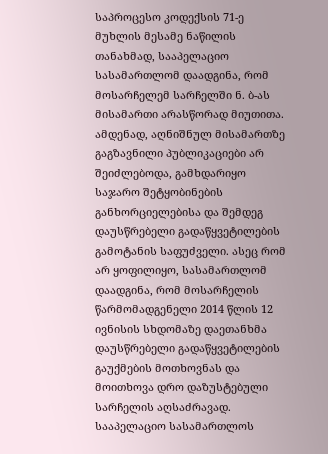საპროცესო კოდექსის 71-ე მუხლის მესამე ნაწილის თანახმად, სააპელაციო სასამართლომ დაადგინა, რომ მოსარჩელემ სარჩელში ნ. ბ-ას მისამართი არასწორად მიუთითა. ამდენად, აღნიშნულ მისამართზე გაგზავნილი პუბლიკაციები არ შეიძლებოდა, გამხდარიყო საჯარო შეტყობინების განხორციელებისა და შემდეგ დაუსწრებელი გადაწყვეტილების გამოტანის საფუძველი. ასეც რომ არ ყოფილიყო, სასამართლომ დაადგინა, რომ მოსარჩელის წარმომადგენელი 2014 წლის 12 ივნისის სხდომაზე დაეთანხმა დაუსწრებელი გადაწყვეტილების გაუქმების მოთხოვნას და მოითხოვა დრო დაზუსტებული სარჩელის აღსაძრავად.
სააპელაციო სასამართლოს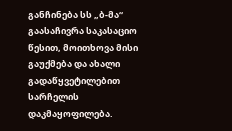განჩინება სს „ბ-მა“ გაასაჩივრა საკასაციო წესით, მოითხოვა მისი გაუქმება და ახალი გადაწყვეტილებით სარჩელის დაკმაყოფილება.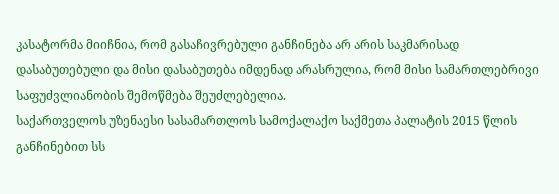კასატორმა მიიჩნია, რომ გასაჩივრებული განჩინება არ არის საკმარისად დასაბუთებული და მისი დასაბუთება იმდენად არასრულია, რომ მისი სამართლებრივი საფუძვლიანობის შემოწმება შეუძლებელია.
საქართველოს უზენაესი სასამართლოს სამოქალაქო საქმეთა პალატის 2015 წლის განჩინებით სს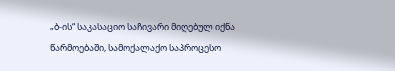„ბ-ის“ საკასაციო საჩივარი მიღებულ იქნა წარმოებაში, სამოქალაქო საპროცესო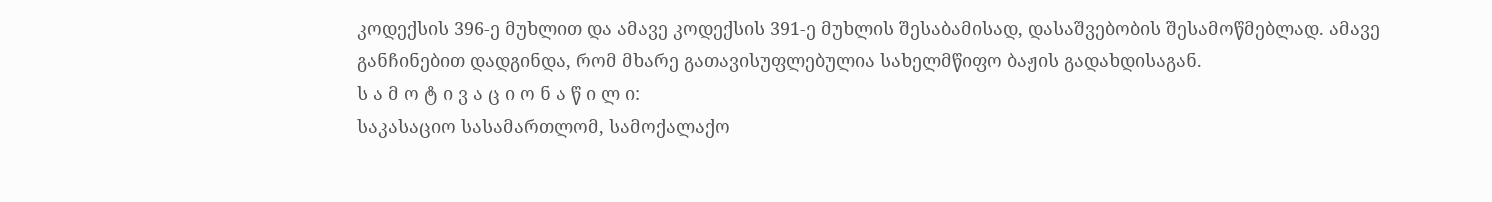კოდექსის 396-ე მუხლით და ამავე კოდექსის 391-ე მუხლის შესაბამისად, დასაშვებობის შესამოწმებლად. ამავე განჩინებით დადგინდა, რომ მხარე გათავისუფლებულია სახელმწიფო ბაჟის გადახდისაგან.
ს ა მ ო ტ ი ვ ა ც ი ო ნ ა წ ი ლ ი:
საკასაციო სასამართლომ, სამოქალაქო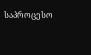საპროცესო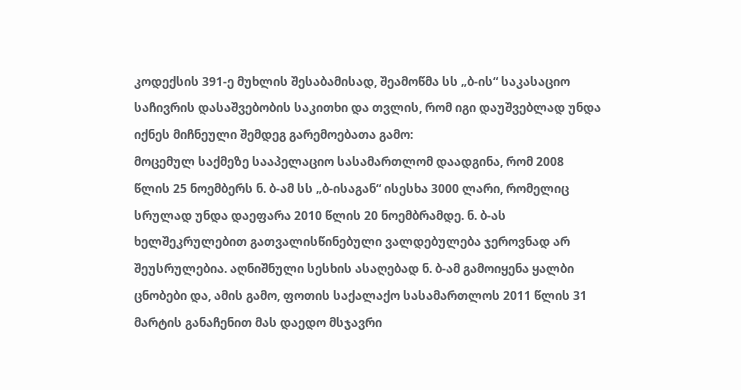კოდექსის 391-ე მუხლის შესაბამისად, შეამოწმა სს „ბ-ის“ საკასაციო საჩივრის დასაშვებობის საკითხი და თვლის, რომ იგი დაუშვებლად უნდა იქნეს მიჩნეული შემდეგ გარემოებათა გამო:
მოცემულ საქმეზე სააპელაციო სასამართლომ დაადგინა, რომ 2008 წლის 25 ნოემბერს ნ. ბ-ამ სს „ბ-ისაგან“ ისესხა 3000 ლარი, რომელიც სრულად უნდა დაეფარა 2010 წლის 20 ნოემბრამდე. ნ. ბ-ას ხელშეკრულებით გათვალისწინებული ვალდებულება ჯეროვნად არ შეუსრულებია. აღნიშნული სესხის ასაღებად ნ. ბ-ამ გამოიყენა ყალბი ცნობები და, ამის გამო, ფოთის საქალაქო სასამართლოს 2011 წლის 31 მარტის განაჩენით მას დაედო მსჯავრი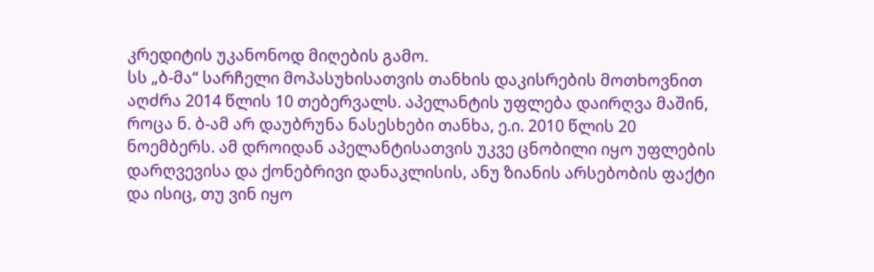კრედიტის უკანონოდ მიღების გამო.
სს „ბ-მა“ სარჩელი მოპასუხისათვის თანხის დაკისრების მოთხოვნით აღძრა 2014 წლის 10 თებერვალს. აპელანტის უფლება დაირღვა მაშინ, როცა ნ. ბ-ამ არ დაუბრუნა ნასესხები თანხა, ე.ი. 2010 წლის 20 ნოემბერს. ამ დროიდან აპელანტისათვის უკვე ცნობილი იყო უფლების დარღვევისა და ქონებრივი დანაკლისის, ანუ ზიანის არსებობის ფაქტი და ისიც, თუ ვინ იყო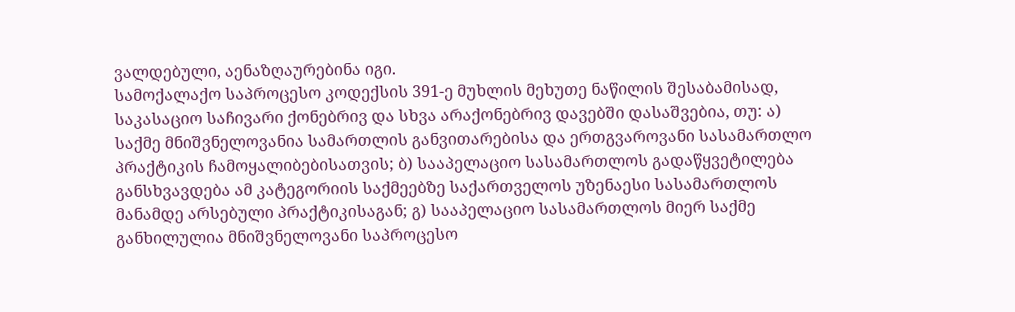ვალდებული, აენაზღაურებინა იგი.
სამოქალაქო საპროცესო კოდექსის 391-ე მუხლის მეხუთე ნაწილის შესაბამისად, საკასაციო საჩივარი ქონებრივ და სხვა არაქონებრივ დავებში დასაშვებია, თუ: ა) საქმე მნიშვნელოვანია სამართლის განვითარებისა და ერთგვაროვანი სასამართლო პრაქტიკის ჩამოყალიბებისათვის; ბ) სააპელაციო სასამართლოს გადაწყვეტილება განსხვავდება ამ კატეგორიის საქმეებზე საქართველოს უზენაესი სასამართლოს მანამდე არსებული პრაქტიკისაგან; გ) სააპელაციო სასამართლოს მიერ საქმე განხილულია მნიშვნელოვანი საპროცესო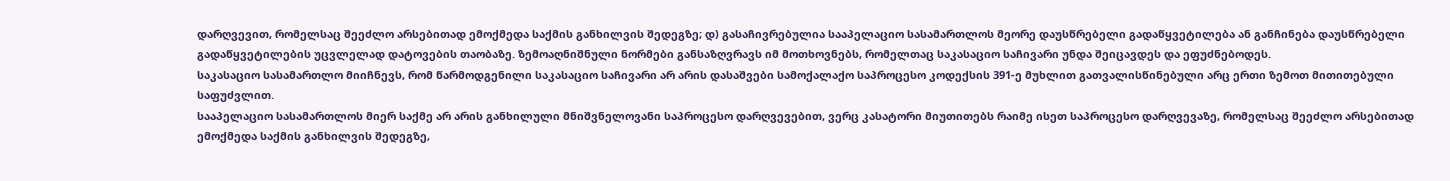დარღვევით, რომელსაც შეეძლო არსებითად ემოქმედა საქმის განხილვის შედეგზე; დ) გასაჩივრებულია სააპელაციო სასამართლოს მეორე დაუსწრებელი გადაწყვეტილება ან განჩინება დაუსწრებელი გადაწყვეტილების უცვლელად დატოვების თაობაზე. ზემოაღნიშნული ნორმები განსაზღვრავს იმ მოთხოვნებს, რომელთაც საკასაციო საჩივარი უნდა შეიცავდეს და ეფუძნებოდეს.
საკასაციო სასამართლო მიიჩნევს, რომ წარმოდგენილი საკასაციო საჩივარი არ არის დასაშვები სამოქალაქო საპროცესო კოდექსის 391-ე მუხლით გათვალისწინებული არც ერთი ზემოთ მითითებული საფუძვლით.
სააპელაციო სასამართლოს მიერ საქმე არ არის განხილული მნიშვნელოვანი საპროცესო დარღვევებით, ვერც კასატორი მიუთითებს რაიმე ისეთ საპროცესო დარღვევაზე, რომელსაც შეეძლო არსებითად ემოქმედა საქმის განხილვის შედეგზე,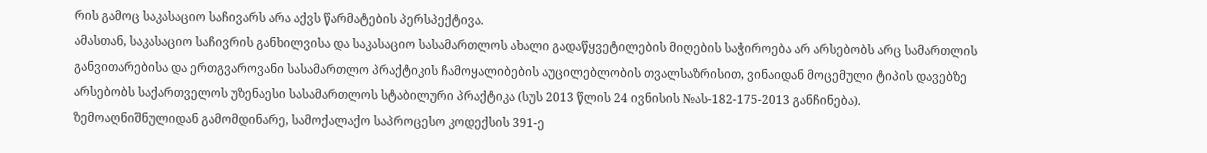რის გამოც საკასაციო საჩივარს არა აქვს წარმატების პერსპექტივა.
ამასთან, საკასაციო საჩივრის განხილვისა და საკასაციო სასამართლოს ახალი გადაწყვეტილების მიღების საჭიროება არ არსებობს არც სამართლის განვითარებისა და ერთგვაროვანი სასამართლო პრაქტიკის ჩამოყალიბების აუცილებლობის თვალსაზრისით, ვინაიდან მოცემული ტიპის დავებზე არსებობს საქართველოს უზენაესი სასამართლოს სტაბილური პრაქტიკა (სუს 2013 წლის 24 ივნისის №ას-182-175-2013 განჩინება).
ზემოაღნიშნულიდან გამომდინარე, სამოქალაქო საპროცესო კოდექსის 391-ე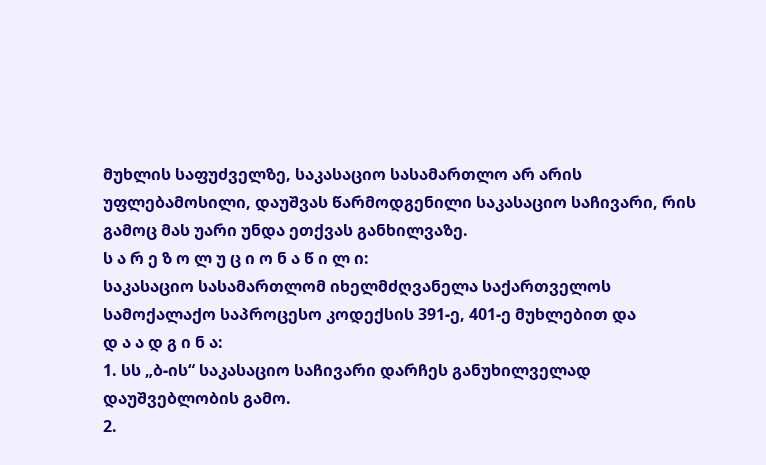მუხლის საფუძველზე, საკასაციო სასამართლო არ არის უფლებამოსილი, დაუშვას წარმოდგენილი საკასაციო საჩივარი, რის გამოც მას უარი უნდა ეთქვას განხილვაზე.
ს ა რ ე ზ ო ლ უ ც ი ო ნ ა წ ი ლ ი:
საკასაციო სასამართლომ იხელმძღვანელა საქართველოს სამოქალაქო საპროცესო კოდექსის 391-ე, 401-ე მუხლებით და
დ ა ა დ გ ი ნ ა:
1. სს „ბ-ის“ საკასაციო საჩივარი დარჩეს განუხილველად დაუშვებლობის გამო.
2.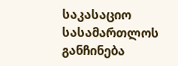საკასაციო სასამართლოს განჩინება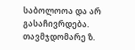საბოლოოა და არ გასაჩივრდება.
თავმჯდომარე ზ.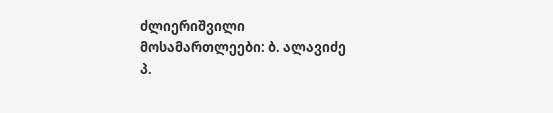ძლიერიშვილი
მოსამართლეები: ბ. ალავიძე
პ.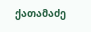ქათამაძე